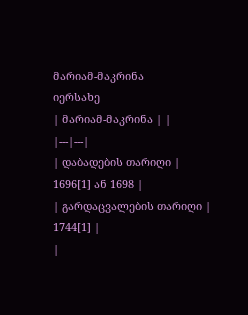მარიამ-მაკრინა
იერსახე
| მარიამ-მაკრინა | |
|---|---|
| დაბადების თარიღი | 1696[1] ან 1698 |
| გარდაცვალების თარიღი | 1744[1] |
|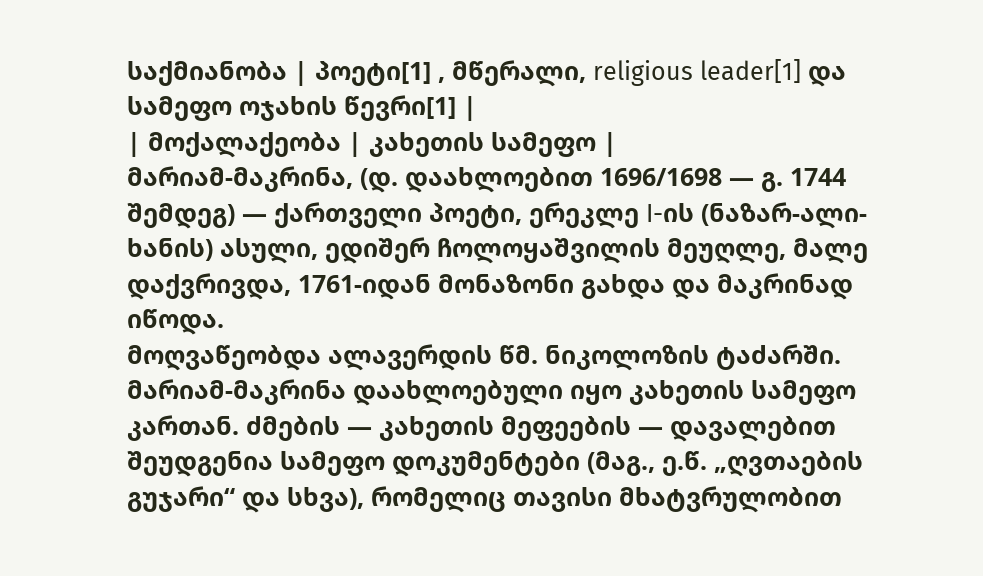საქმიანობა | პოეტი[1] , მწერალი, religious leader[1] და სამეფო ოჯახის წევრი[1] |
| მოქალაქეობა | კახეთის სამეფო |
მარიამ-მაკრინა, (დ. დაახლოებით 1696/1698 ― გ. 1744 შემდეგ) — ქართველი პოეტი, ერეკლე I-ის (ნაზარ-ალი-ხანის) ასული, ედიშერ ჩოლოყაშვილის მეუღლე, მალე დაქვრივდა, 1761-იდან მონაზონი გახდა და მაკრინად იწოდა.
მოღვაწეობდა ალავერდის წმ. ნიკოლოზის ტაძარში. მარიამ-მაკრინა დაახლოებული იყო კახეთის სამეფო კართან. ძმების — კახეთის მეფეების — დავალებით შეუდგენია სამეფო დოკუმენტები (მაგ., ე.წ. „ღვთაების გუჯარი“ და სხვა), რომელიც თავისი მხატვრულობით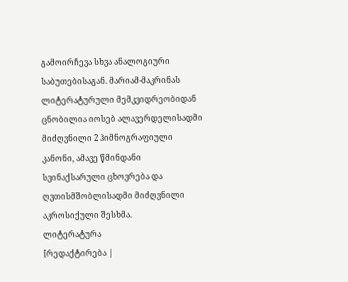გამოირჩევა სხვა ანალოგიური საბუთებისაგან. მარიამ-მაკრინას ლიტერატურული მემკვიდრეობიდან ცნობილია იოსებ ალავერდელისადმი მიძღვნილი 2 ჰიმნოგრაფიული კანონი, ამავე წმინდანი სვინაქსარული ცხოვრება და ღვთისმშობლისადმი მიძღვნილი აკროსიქული შესხმა.
ლიტერატურა
[რედაქტირება |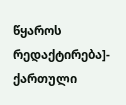წყაროს რედაქტირება]- ქართული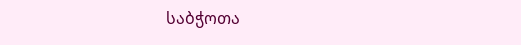საბჭოთა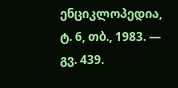ენციკლოპედია, ტ. 6, თბ., 1983. — გვ. 439.